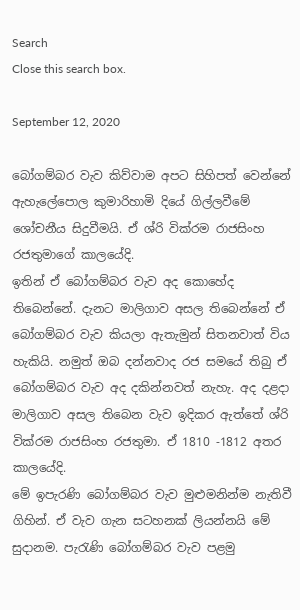Search
Close this search box.

September 12, 2020

බෝගම්බර වැව කිව්වාම අපට සිහිපත් වෙන්නේ ඇහැලේපොල කුමාරිහාමි දියේ ගිල්ලවීමේ ශෝචනීය සිදුවීමයි. ඒ ශ්රි වික්රම රාජසිංහ රජතුමාගේ කාලයේදි.
ඉතින් ඒ බෝගම්බර වැව අද කොහේද තිබෙන්නේ. දැනට මාලිගාව අසල තිබෙන්නේ ඒ බෝගම්බර වැව කියලා ඇතැමුන් සිතනවාත් විය හැකියි. නමුත් ඔබ දන්නවාද රජ සමයේ තිබු ඒ බෝගම්බර වැව අද දකින්නවත් නැහැ. අද දළදා මාලිගාව අසල තිබෙන වැව ඉදිකර ඇත්තේ ශ්රි වික්රම රාජසිංහ රජතුමා. ඒ 1810 -1812 අතර කාලයේදි.
මේ ඉපැරණි බෝගම්බර වැව මුළුමනින්ම නැතිවී ගිහින්. ඒ වැව ගැන සටහනක් ලියන්නයි මේ සුදානම. පැරැණි බෝගම්බර වැව පළමු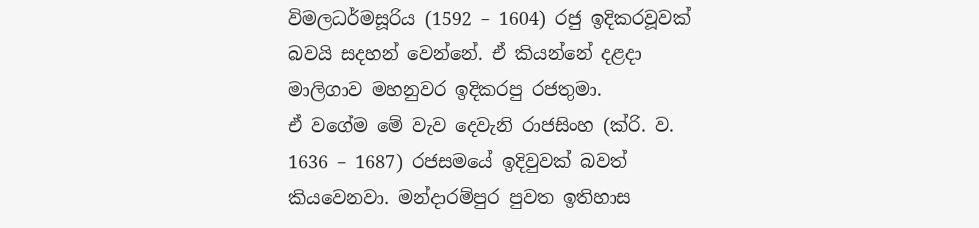විමලධර්මසූරිය (1592 – 1604) රජු ඉදිකරවූවක් බවයි සදහන් වෙන්නේ. ඒ කියන්නේ දළදා මාලිගාව මහනුවර ඉදිකරපු රජතුමා.
ඒ වගේම මේ වැව දෙවැනි රාජසිංහ (ක්රි. ව. 1636 – 1687) රජසමයේ ඉදිවුවක් බවත් කියවෙනවා. මන්දාරම්පුර පුවත ඉතිහාස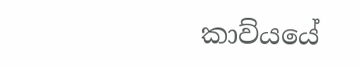කාව්යයේ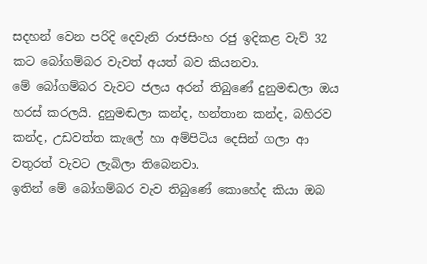සදහන් වෙන පරිදි දෙවැනි රාජසිංහ රජු ඉදිකළ වැව් 32 කට බෝගම්බර වැවත් අයත් බව කියනවා.
මේ බෝගම්බර වැවට ජලය අරන් තිබුණේ දුනුමඬලා ඔය හරස්‌ කරලයි. දුනුමඬලා කන්ද, හන්තාන කන්ද, බහිරව කන්ද, උඩවත්ත කැලේ හා අම්පිටිය දෙසින් ගලා ආ වතුරත් වැවට ලැබිලා තිබෙනවා.
ඉතින් මේ බෝගම්බර වැව තිබුණේ කොහේද කියා ඔබ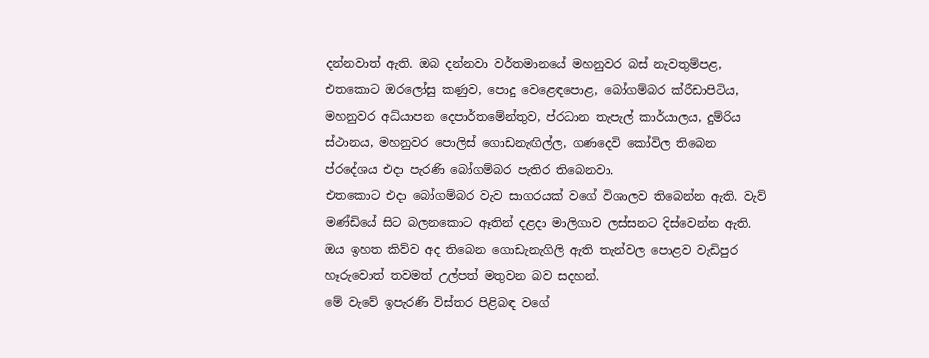දන්නවාත් ඇති. ඔබ දන්නවා වර්තමානයේ මහනුවර බස්‌ නැවතුම්පළ, එතකොට ඔරලෝසු කණුව, පොදු වෙළෙඳපොළ, බෝගම්බර ක්රීඩාපිටිය, මහනුවර අධ්යාපන දෙපාර්තමේන්තුව, ප්රධාන තැපැල් කාර්යාලය, දුම්රිය ස්‌ථානය, මහනුවර පොලිස්‌ ගොඩනැඟිල්ල, ගණදෙවි කෝවිල තිබෙන ප්රදේශය එදා පැරණි බෝගම්බර පැතිර තිබෙනවා.
එතකොට එදා බෝගම්බර වැව සාගරයක් වගේ විශාලව තිබෙන්න ඇති. වැව් මණ්ඩියේ සිට බලනකොට ඈතින් දළදා මාලිගාව ලස්සනට දිස්වෙන්න ඇති. ඔය ඉහත කිව්ව අද තිබෙන ගොඩැනැගිලි ඇති තැන්වල පොළව වැඩිපුර හෑරුවොත් තවමත් උල්පත් මතුවන බව සදහන්.
මේ වැවේ ඉපැරණි විස්තර පිළිබඳ වගේ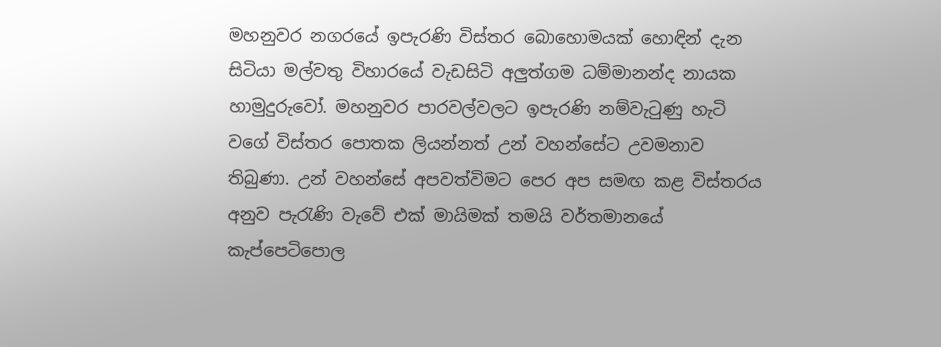මහනුවර නගරයේ ඉපැරණි විස්තර බොහොමයක් හොඳින් දැන සිටියා මල්වතු විහාරයේ වැඩසිටි අලුත්ගම ධම්මානන්ද නායක හාමුදුරුවෝ. මහනුවර පාරවල්වලට ඉපැරණි නම්වැටුණු හැටි වගේ විස්තර පොතක ලියන්නත් උන් වහන්සේට උවමනාව තිබුණා. උන් වහන්සේ අපවත්විමට පෙර අප සමඟ කළ විස්තරය අනුව පැරැණි වැවේ එක්‌ මායිමක්‌ තමයි වර්තමානයේ කැප්පෙටිපොල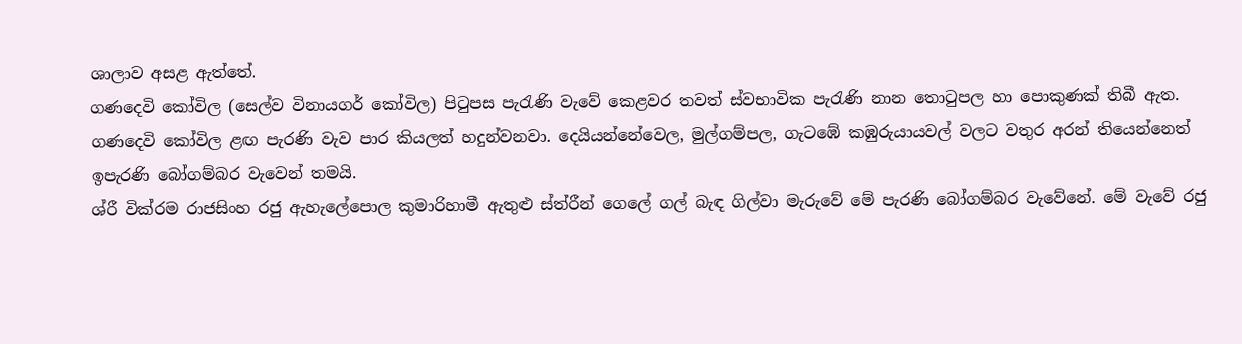ශාලාව අසළ ඇත්තේ.
ගණදෙවි කෝවිල (සෙල්ව විනායගර් කෝවිල) පිටුපස පැරැණි වැවේ කෙළවර තවත් ස්‌වභාවික පැරැණි නාන තොටුපල හා පොකුණක්‌ තිබී ඇත. ගණදෙවි කෝවිල ළඟ පැරණි වැව පාර කියලත් හදුන්වනවා. දෙයියන්නේවෙල, මුල්ගම්පල, ගැටඹේ කඹුරුයායවල් වලට වතුර අරන් තියෙන්නෙත් ඉපැරණි බෝගම්බර වැවෙන් තමයි.
ශ්රී වික්රම රාජසිංහ රජු ඇහැලේපොල කුමාරිහාමී ඇතුළු ස්‌ත්රීන් ගෙලේ ගල් බැඳ ගිල්වා මැරුවේ මේ පැරණි බෝගම්බර වැවේනේ. මේ වැවේ රජු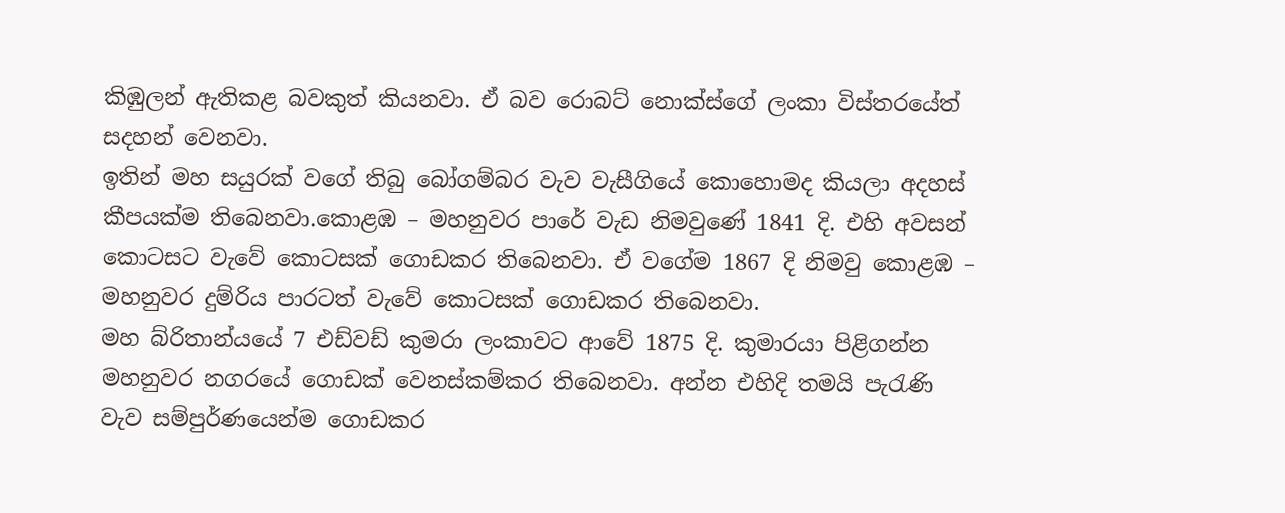කිඹුලන් ඇතිකළ බවකුත් කියනවා. ඒ බව රොබට් නොක්ස්ගේ ලංකා විස්තරයේත් සදහන් වෙනවා.
ඉතින් මහ සයුරක් වගේ තිබු බෝගම්බර වැව වැසීගියේ කොහොමද කියලා අදහස් කීපයක්ම තිබෙනවා.කොළඹ – මහනුවර පාරේ වැඩ නිමවුණේ 1841 දි. එහි අවසන් කොටසට වැවේ කොටසක් ගොඩකර තිබෙනවා. ඒ වගේම 1867 දි නිමවු කොළඹ – මහනුවර දුම්රිය පාරටත් වැවේ කොටසක් ගොඩකර තිබෙනවා.
මහ බ්රිතාන්යයේ 7 එඩ්වඩ් කුමරා ලංකාවට ආවේ 1875 දි. කුමාරයා පිළිගන්න මහනුවර නගරයේ ගොඩක් වෙනස්කම්කර තිබෙනවා. අන්න එහිදි තමයි පැරැණි වැව සම්පුර්ණයෙන්ම ගොඩකර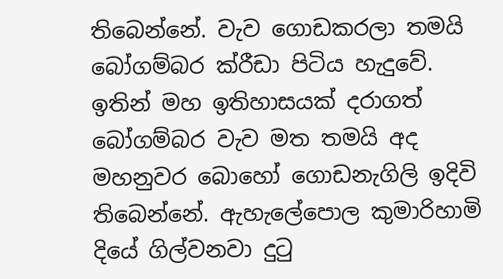තිබෙන්නේ. වැව ගොඩකරලා තමයි බෝගම්බර ක්රීඩා පිටිය හැදුවේ.
ඉතින් මහ ඉතිහාසයක් දරාගත් බෝගම්බර වැව මත තමයි අද මහනුවර බොහෝ ගොඩනැගිලි ඉදිවි තිබෙන්නේ. ඇහැලේපොල කුමාරිහාමි දියේ ගිල්වනවා දුටු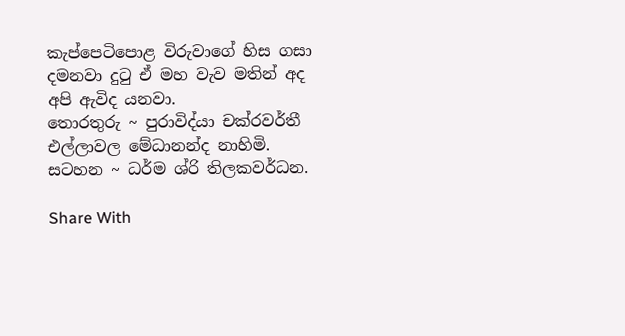කැප්පෙටිපොළ විරුවාගේ හිස ගසා දමනවා දුටු ඒ මහ වැව මතින් අද අපි ඇවිද යනවා.
තොරතුරු ~ පුරාවිද්යා චක්රවර්තී එල්ලාවල මේධානන්ද නාහිමි.
සටහන ~ ධර්ම ශ්රි තිලකවර්ධන.

Share With